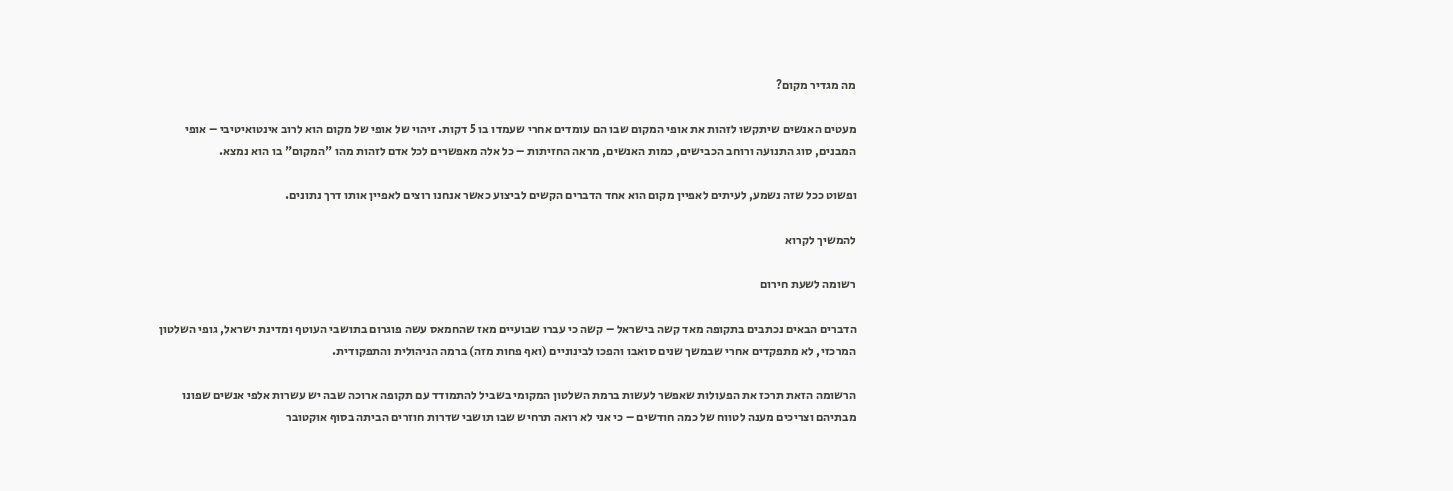מה מגדיר מקום?

מעטים האנשים שיתקשו לזהות את אופי המקום שבו הם עומדים אחרי שעמדו בו 5 דקות. זיהוי של אופי של מקום הוא לרוב אינטואיטיבי – אופי המבנים, סוג התנועה ורוחב הכבישים, כמות האנשים, מראה החזיתות – כל אלה מאפשרים לכל אדם לזהות מהו "המקום" בו הוא נמצא.

ופשוט ככל שזה נשמע, לעיתים לאפיין מקום הוא אחד הדברים הקשים לביצוע כאשר אנחנו רוצים לאפיין אותו דרך נתונים.

להמשיך לקרוא

רשומה לשעת חירום

הדברים הבאים נכתבים בתקופה מאד קשה בישראל – קשה כי עברו שבועיים מאז שהחמאס עשה פוגרום בתושבי העוטף ומדינת ישראל, גופי השלטון המרכזי, לא מתפקדים אחרי שבמשך שנים סואבו והפכו לבינוניים (ואף פחות מזה) ברמה הניהולית והתפקודית.

הרשומה הזאת תרכז את הפעולות שאפשר לעשות ברמת השלטון המקומי בשביל להתמודד עם תקופה ארוכה שבה יש עשרות אלפי אנשים שפונו מבתיהם וצריכים מענה לטווח של כמה חודשים – כי אני לא רואה תרחיש שבו תושבי שדרות חוזרים הביתה בסוף אוקטובר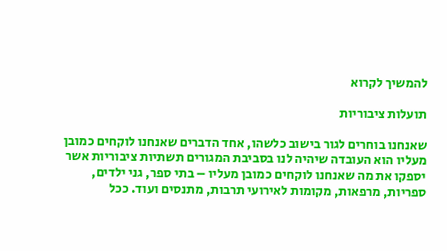להמשיך לקרוא

תועלות ציבוריות

שאנחנו בוחרים לגור בישוב כלשהו, אחד הדברים שאנחנו לוקחים כמובן מעליו הוא העובדה שיהיה לנו בסביבת המגורים תשתיות ציבוריות אשר יספקו את מה שאנחנו לוקחים כמובן מעליו – בתי ספר, גני ילדים, ספריות, מרפאות, מקומות לאירועי תרבות, מתנסים ועוד. ככל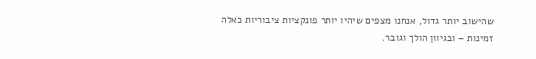שהישוב יותר גדול, אנחנו מצפים שיהיו יותר פונקציות ציבוריות כאלה זמינות – ובגיוון הולך וגובר.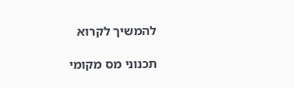להמשיך לקרוא

תכנוני מס מקומי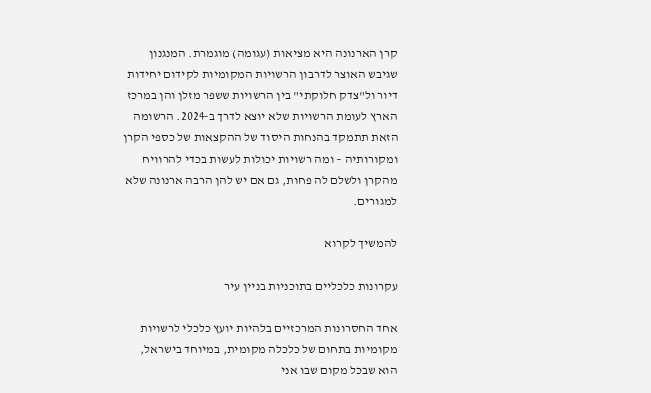קרן הארנונה היא מציאות (עגומה) מוגמרת. המנגנון שגיבש האוצר לדרבון הרשויות המקומיות לקידום יחידות דיור ול"צדק חלוקתי" בין הרשויות ששפר מזלן והן במרכז הארץ לעומת הרשויות שלא יוצא לדרך ב-2024. הרשומה הזאת תתמקד בהנחות היסוד של ההקצאות של כספי הקרן ומקורותיה – ומה רשויות יכולות לעשות בכדי להרוויח מהקרן ולשלם לה פחות, גם אם יש להן הרבה ארנונה שלא למגורים.

להמשיך לקרוא

עקרונות כלכליים בתוכניות בניין עיר

אחד החסרונות המרכזיים בלהיות יועץ כלכלי לרשויות מקומיות בתחום של כלכלה מקומית, במיוחד בישראל, הוא שבכל מקום שבו אני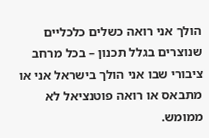הולך אני רואה כשלים כלכליים שנוצרים בגלל תכנון – בכל מרחב ציבורי שבו אני הולך בישראל אני או מתבאס או רואה פוטנציאל לא ממומש.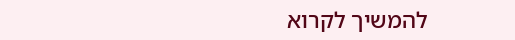להמשיך לקרוא